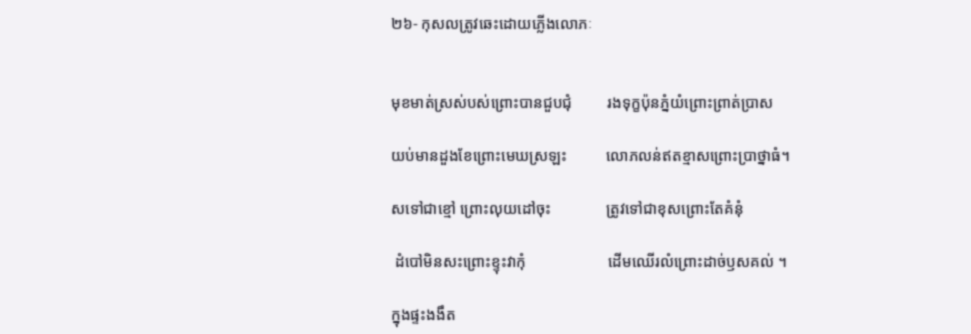២៦- កុសលត្រូវឆេះដោយភ្លើងលោភៈ


មុខមាត់ស្រស់បស់ព្រោះបានជួបជុំ         រងទុក្ខប៉ុនភ្នំយំព្រោះព្រាត់ប្រាស

យប់មានដួងខែព្រោះមេឃស្រឡះ          លោភលន់ឥតខ្មាសព្រោះប្រាថ្នាធំ។

សទៅជាខ្មៅ ព្រោះលុយដៅចុះ              ត្រូវទៅជាខុសព្រោះតែគំនុំ

 ដំបៅមិនសះព្រោះខ្ទុះវាកុំ                     ដើមឈើរលំព្រោះដាច់ឫសគល់ ។

ក្នុងផ្ទះងងឹត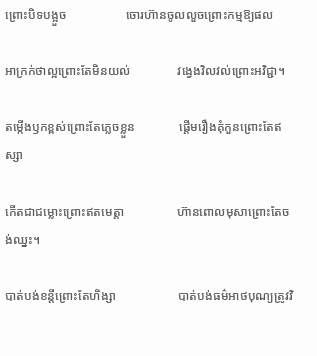ព្រោះបិទបង្អួច                   ចោរហ៊ានចូលលួចព្រោះកម្មឱ្យផល

អាក្រក់ថាល្អព្រោះតែមិនយល់               វង្វេងវិលវល់ព្រោះអវិជ្ជា។

តម្កើងឫកខ្ពស់ព្រោះតែភ្លេចខ្លួន              ផ្តើមរឿងគុំកួនព្រោះតែឥស្សា

កើតជាជម្លោះព្រោះឥតមេត្តា                 ហ៊ានពោលមុសាព្រោះតែចង់ឈ្នះ។

បាត់បង់ខន្តីព្រោះតែហិង្សា                    បាត់បង់ធម៌អាថបុណ្យត្រូវវិ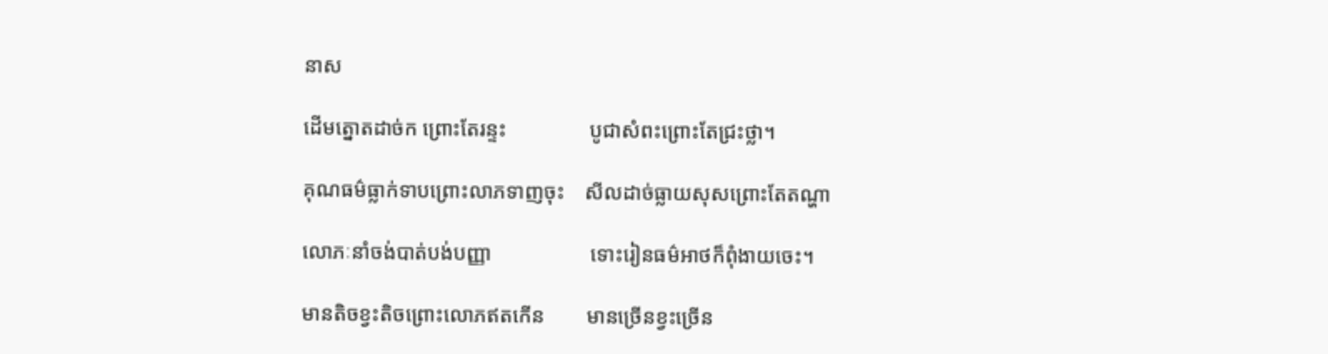នាស

ដើមត្នោតដាច់ក ព្រោះតែរន្ទះ                បូជាសំពះព្រោះតែជ្រះថ្លា។

គុណធម៌ធ្លាក់ទាបព្រោះលាភទាញចុះ    សីលដាច់ធ្លាយសុសព្រោះតែតណ្ហា

លោភៈនាំចង់បាត់បង់បញ្ញា                   ទោះរៀនធម៌អាថក៏ពុំងាយចេះ។

មានតិចខ្វះតិចព្រោះលោភឥតកើន        មានច្រើនខ្វះច្រើន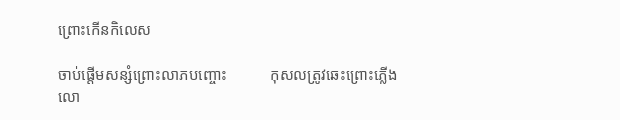ព្រោះកើនកិលេស

ចាប់ផ្តើមសន្សំព្រោះលាភបញ្ចោះ           កុសលត្រូវឆេះព្រោះភ្លើងលោ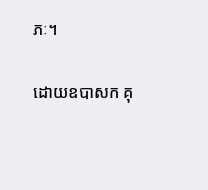ភៈ។

ដោយឧបាសក គុ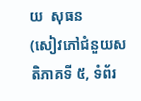យ  សុធន
(សៀវភៅជំនួយសតិភាគទី ៥, ទំព័រ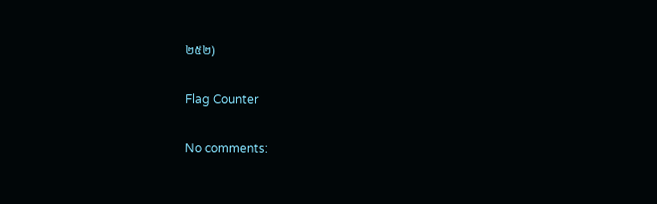២៥២)

Flag Counter

No comments: